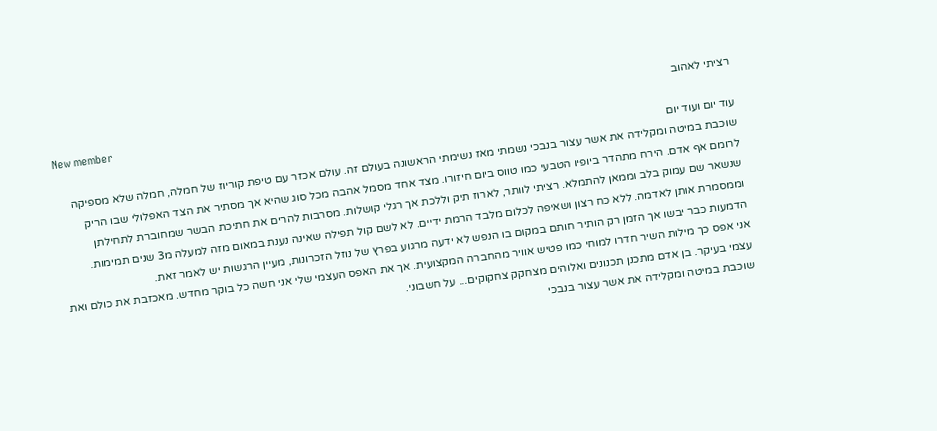רציתי לאהוב
New member
עוד יום ועוד יום
שוכבת במיטה ומקלידה את אשר עצור בנבכי נשמתי מאז נשימתי הראשונה בעולם זה. עולם אכזר עם טיפת קוריוז של חמלה, חמלה שלא מספיקה לרומם אף אדם. הירח מתהדר ביופיו הטבעי כמו טווס ביום חיזורו. מצד אחד מסמל אהבה מכל סוג שהיא אך מסתיר את הצד האפלולי שבו הריק שנשאר שם עמוק בלב וממאן להתמלא. רציתי לוותר, לארוז תיק וללכת אך רגלי קושלות. מסרבות להרים את חתיכת הבשר שמחוברת לתחילתן וממסמרת אותן לאדמה. ללא כח רצון ושאיפה לכלום מלבד הרמת ידיים. לא לשם קול תפילה שאינה נענת במאום מזה למעלה מ3 שנים תמימות. הדמעות כבר יבשו אך הזמן רק הותיר חותם במקום בו הנפש לא ידעה מרגוע בפרץ של נוזל הזכרונות, מעיין הרגשות יש לאמר זאת.
אני אפס כך מילות השיר חדרו למוחי כמו פטיש אוויר מהחברה המקצועית. אך את האפס העצמי שלי אני חשה כל בוקר מחדש. מאכזבת את כולם ואת עצמי בעיקר. בן אדם מתכנן תכנונים ואלוהים מצחקק צחקוקים... על חשבוני.
שוכבת במיטה ומקלידה את אשר עצור בנבכי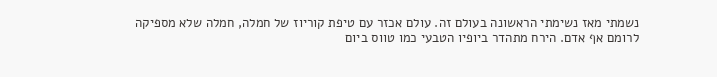נשמתי מאז נשימתי הראשונה בעולם זה. עולם אכזר עם טיפת קוריוז של חמלה, חמלה שלא מספיקה לרומם אף אדם. הירח מתהדר ביופיו הטבעי כמו טווס ביום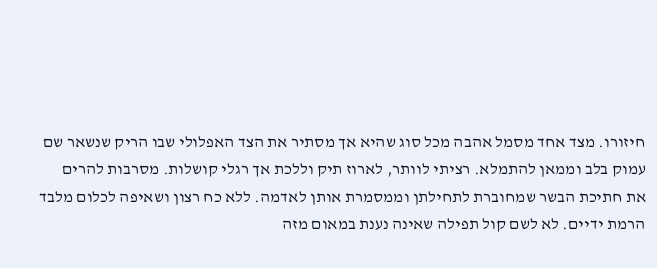חיזורו. מצד אחד מסמל אהבה מכל סוג שהיא אך מסתיר את הצד האפלולי שבו הריק שנשאר שם עמוק בלב וממאן להתמלא. רציתי לוותר, לארוז תיק וללכת אך רגלי קושלות. מסרבות להרים את חתיכת הבשר שמחוברת לתחילתן וממסמרת אותן לאדמה. ללא כח רצון ושאיפה לכלום מלבד הרמת ידיים. לא לשם קול תפילה שאינה נענת במאום מזה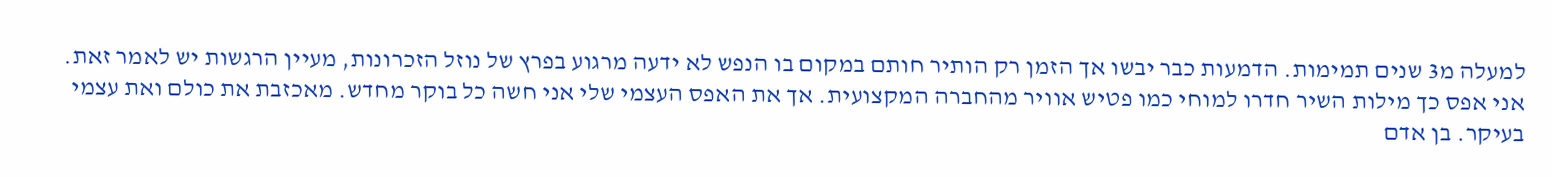למעלה מ3 שנים תמימות. הדמעות כבר יבשו אך הזמן רק הותיר חותם במקום בו הנפש לא ידעה מרגוע בפרץ של נוזל הזכרונות, מעיין הרגשות יש לאמר זאת.
אני אפס כך מילות השיר חדרו למוחי כמו פטיש אוויר מהחברה המקצועית. אך את האפס העצמי שלי אני חשה כל בוקר מחדש. מאכזבת את כולם ואת עצמי בעיקר. בן אדם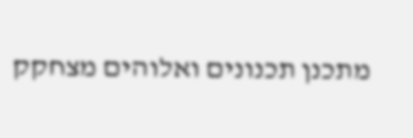מתכנן תכנונים ואלוהים מצחקק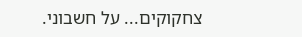צחקוקים... על חשבוני.